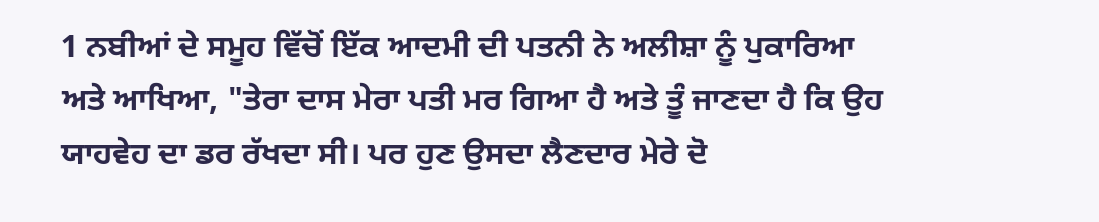1 ਨਬੀਆਂ ਦੇ ਸਮੂਹ ਵਿੱਚੋਂ ਇੱਕ ਆਦਮੀ ਦੀ ਪਤਨੀ ਨੇ ਅਲੀਸ਼ਾ ਨੂੰ ਪੁਕਾਰਿਆ ਅਤੇ ਆਖਿਆ, "ਤੇਰਾ ਦਾਸ ਮੇਰਾ ਪਤੀ ਮਰ ਗਿਆ ਹੈ ਅਤੇ ਤੂੰ ਜਾਣਦਾ ਹੈ ਕਿ ਉਹ ਯਾਹਵੇਹ ਦਾ ਡਰ ਰੱਖਦਾ ਸੀ। ਪਰ ਹੁਣ ਉਸਦਾ ਲੈਣਦਾਰ ਮੇਰੇ ਦੋ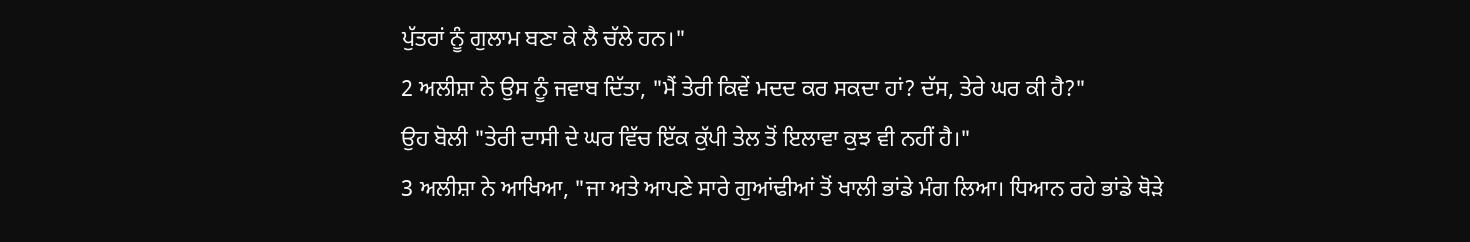ਪੁੱਤਰਾਂ ਨੂੰ ਗੁਲਾਮ ਬਣਾ ਕੇ ਲੈ ਚੱਲੇ ਹਨ।"
2 ਅਲੀਸ਼ਾ ਨੇ ਉਸ ਨੂੰ ਜਵਾਬ ਦਿੱਤਾ, "ਮੈਂ ਤੇਰੀ ਕਿਵੇਂ ਮਦਦ ਕਰ ਸਕਦਾ ਹਾਂ? ਦੱਸ, ਤੇਰੇ ਘਰ ਕੀ ਹੈ?"
ਉਹ ਬੋਲੀ "ਤੇਰੀ ਦਾਸੀ ਦੇ ਘਰ ਵਿੱਚ ਇੱਕ ਕੁੱਪੀ ਤੇਲ ਤੋਂ ਇਲਾਵਾ ਕੁਝ ਵੀ ਨਹੀਂ ਹੈ।"
3 ਅਲੀਸ਼ਾ ਨੇ ਆਖਿਆ, "ਜਾ ਅਤੇ ਆਪਣੇ ਸਾਰੇ ਗੁਆਂਢੀਆਂ ਤੋਂ ਖਾਲੀ ਭਾਂਡੇ ਮੰਗ ਲਿਆ। ਧਿਆਨ ਰਹੇ ਭਾਂਡੇ ਥੋੜੇ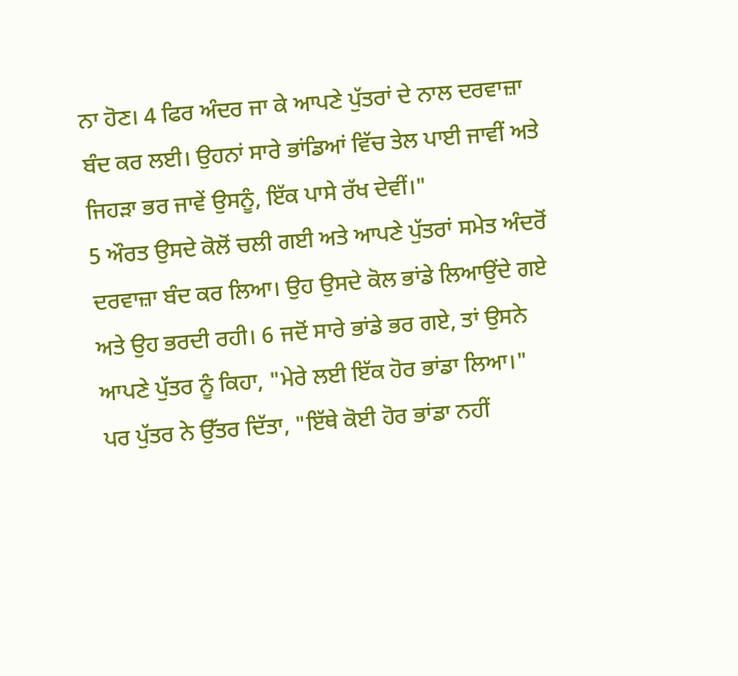ਨਾ ਹੋਣ। 4 ਫਿਰ ਅੰਦਰ ਜਾ ਕੇ ਆਪਣੇ ਪੁੱਤਰਾਂ ਦੇ ਨਾਲ ਦਰਵਾਜ਼ਾ ਬੰਦ ਕਰ ਲਈ। ਉਹਨਾਂ ਸਾਰੇ ਭਾਂਡਿਆਂ ਵਿੱਚ ਤੇਲ ਪਾਈ ਜਾਵੀਂ ਅਤੇ ਜਿਹੜਾ ਭਰ ਜਾਵੇਂ ਉਸਨੂੰ, ਇੱਕ ਪਾਸੇ ਰੱਖ ਦੇਵੀਂ।"
5 ਔਰਤ ਉਸਦੇ ਕੋਲੋਂ ਚਲੀ ਗਈ ਅਤੇ ਆਪਣੇ ਪੁੱਤਰਾਂ ਸਮੇਤ ਅੰਦਰੋਂ ਦਰਵਾਜ਼ਾ ਬੰਦ ਕਰ ਲਿਆ। ਉਹ ਉਸਦੇ ਕੋਲ ਭਾਂਡੇ ਲਿਆਉਂਦੇ ਗਏ ਅਤੇ ਉਹ ਭਰਦੀ ਰਹੀ। 6 ਜਦੋਂ ਸਾਰੇ ਭਾਂਡੇ ਭਰ ਗਏ, ਤਾਂ ਉਸਨੇ ਆਪਣੇ ਪੁੱਤਰ ਨੂੰ ਕਿਹਾ, "ਮੇਰੇ ਲਈ ਇੱਕ ਹੋਰ ਭਾਂਡਾ ਲਿਆ।"
ਪਰ ਪੁੱਤਰ ਨੇ ਉੱਤਰ ਦਿੱਤਾ, "ਇੱਥੇ ਕੋਈ ਹੋਰ ਭਾਂਡਾ ਨਹੀਂ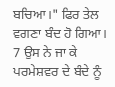ਬਚਿਆ।" ਫਿਰ ਤੇਲ ਵਗਣਾ ਬੰਦ ਹੋ ਗਿਆ।
7 ਉਸ ਨੇ ਜਾ ਕੇ ਪਰਮੇਸ਼ਵਰ ਦੇ ਬੰਦੇ ਨੂੰ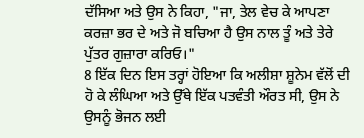ਦੱਸਿਆ ਅਤੇ ਉਸ ਨੇ ਕਿਹਾ, "ਜਾ, ਤੇਲ ਵੇਚ ਕੇ ਆਪਣਾ ਕਰਜ਼ਾ ਭਰ ਦੇ ਅਤੇ ਜੋ ਬਚਿਆ ਹੈ ਉਸ ਨਾਲ ਤੂੰ ਅਤੇ ਤੇਰੇ ਪੁੱਤਰ ਗੁਜ਼ਾਰਾ ਕਰਿਓ।"
8 ਇੱਕ ਦਿਨ ਇਸ ਤਰ੍ਹਾਂ ਹੋਇਆ ਕਿ ਅਲੀਸ਼ਾ ਸ਼ੂਨੇਮ ਵੱਲੋਂ ਦੀ ਹੋ ਕੇ ਲੰਘਿਆ ਅਤੇ ਉੱਥੇ ਇੱਕ ਪਤਵੰਤੀ ਔਰਤ ਸੀ, ਉਸ ਨੇ ਉਸਨੂੰ ਭੋਜਨ ਲਈ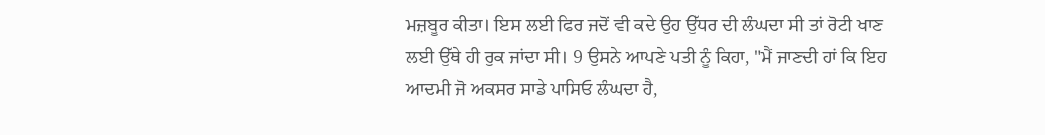ਮਜ਼ਬੂਰ ਕੀਤਾ। ਇਸ ਲਈ ਫਿਰ ਜਦੋਂ ਵੀ ਕਦੇ ਉਹ ਉੱਧਰ ਦੀ ਲੰਘਦਾ ਸੀ ਤਾਂ ਰੋਟੀ ਖਾਣ ਲਈ ਉੱਥੇ ਹੀ ਰੁਕ ਜਾਂਦਾ ਸੀ। 9 ਉਸਨੇ ਆਪਣੇ ਪਤੀ ਨੂੰ ਕਿਹਾ, "ਮੈਂ ਜਾਣਦੀ ਹਾਂ ਕਿ ਇਹ ਆਦਮੀ ਜੋ ਅਕਸਰ ਸਾਡੇ ਪਾਸਿਓ ਲੰਘਦਾ ਹੈ,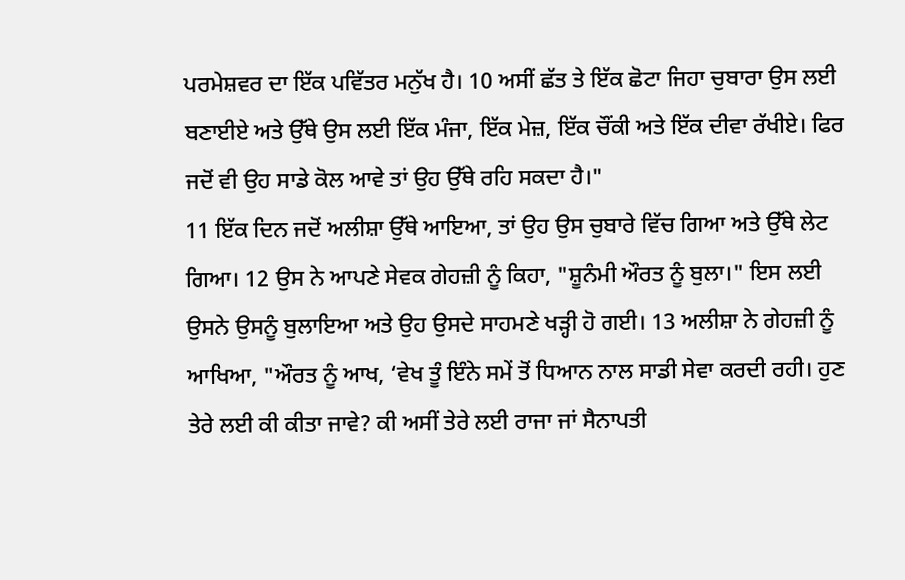ਪਰਮੇਸ਼ਵਰ ਦਾ ਇੱਕ ਪਵਿੱਤਰ ਮਨੁੱਖ ਹੈ। 10 ਅਸੀਂ ਛੱਤ ਤੇ ਇੱਕ ਛੋਟਾ ਜਿਹਾ ਚੁਬਾਰਾ ਉਸ ਲਈ ਬਣਾਈਏ ਅਤੇ ਉੱਥੇ ਉਸ ਲਈ ਇੱਕ ਮੰਜਾ, ਇੱਕ ਮੇਜ਼, ਇੱਕ ਚੌਂਕੀ ਅਤੇ ਇੱਕ ਦੀਵਾ ਰੱਖੀਏ। ਫਿਰ ਜਦੋਂ ਵੀ ਉਹ ਸਾਡੇ ਕੋਲ ਆਵੇ ਤਾਂ ਉਹ ਉੱਥੇ ਰਹਿ ਸਕਦਾ ਹੈ।"
11 ਇੱਕ ਦਿਨ ਜਦੋਂ ਅਲੀਸ਼ਾ ਉੱਥੇ ਆਇਆ, ਤਾਂ ਉਹ ਉਸ ਚੁਬਾਰੇ ਵਿੱਚ ਗਿਆ ਅਤੇ ਉੱਥੇ ਲੇਟ ਗਿਆ। 12 ਉਸ ਨੇ ਆਪਣੇ ਸੇਵਕ ਗੇਹਜ਼ੀ ਨੂੰ ਕਿਹਾ, "ਸ਼ੂਨੰਮੀ ਔਰਤ ਨੂੰ ਬੁਲਾ।" ਇਸ ਲਈ ਉਸਨੇ ਉਸਨੂੰ ਬੁਲਾਇਆ ਅਤੇ ਉਹ ਉਸਦੇ ਸਾਹਮਣੇ ਖੜ੍ਹੀ ਹੋ ਗਈ। 13 ਅਲੀਸ਼ਾ ਨੇ ਗੇਹਜ਼ੀ ਨੂੰ ਆਖਿਆ, "ਔਰਤ ਨੂੰ ਆਖ, ‘ਵੇਖ ਤੂੰ ਇੰਨੇ ਸਮੇਂ ਤੋਂ ਧਿਆਨ ਨਾਲ ਸਾਡੀ ਸੇਵਾ ਕਰਦੀ ਰਹੀ। ਹੁਣ ਤੇਰੇ ਲਈ ਕੀ ਕੀਤਾ ਜਾਵੇ? ਕੀ ਅਸੀਂ ਤੇਰੇ ਲਈ ਰਾਜਾ ਜਾਂ ਸੈਨਾਪਤੀ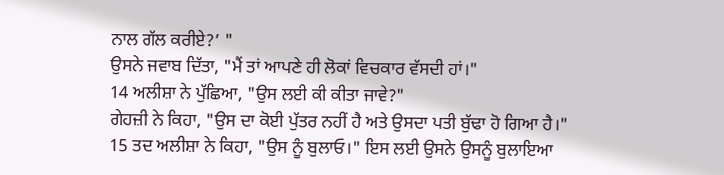ਨਾਲ ਗੱਲ ਕਰੀਏ?’ "
ਉਸਨੇ ਜਵਾਬ ਦਿੱਤਾ, "ਮੈਂ ਤਾਂ ਆਪਣੇ ਹੀ ਲੋਕਾਂ ਵਿਚਕਾਰ ਵੱਸਦੀ ਹਾਂ।"
14 ਅਲੀਸ਼ਾ ਨੇ ਪੁੱਛਿਆ, "ਉਸ ਲਈ ਕੀ ਕੀਤਾ ਜਾਵੇ?"
ਗੇਹਜ਼ੀ ਨੇ ਕਿਹਾ, "ਉਸ ਦਾ ਕੋਈ ਪੁੱਤਰ ਨਹੀਂ ਹੈ ਅਤੇ ਉਸਦਾ ਪਤੀ ਬੁੱਢਾ ਹੋ ਗਿਆ ਹੈ।"
15 ਤਦ ਅਲੀਸ਼ਾ ਨੇ ਕਿਹਾ, "ਉਸ ਨੂੰ ਬੁਲਾਓ।" ਇਸ ਲਈ ਉਸਨੇ ਉਸਨੂੰ ਬੁਲਾਇਆ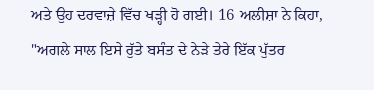ਅਤੇ ਉਹ ਦਰਵਾਜ਼ੇ ਵਿੱਚ ਖੜ੍ਹੀ ਹੋ ਗਈ। 16 ਅਲੀਸ਼ਾ ਨੇ ਕਿਹਾ, "ਅਗਲੇ ਸਾਲ ਇਸੇ ਰੁੱਤੇ ਬਸੰਤ ਦੇ ਨੇੜੇ ਤੇਰੇ ਇੱਕ ਪੁੱਤਰ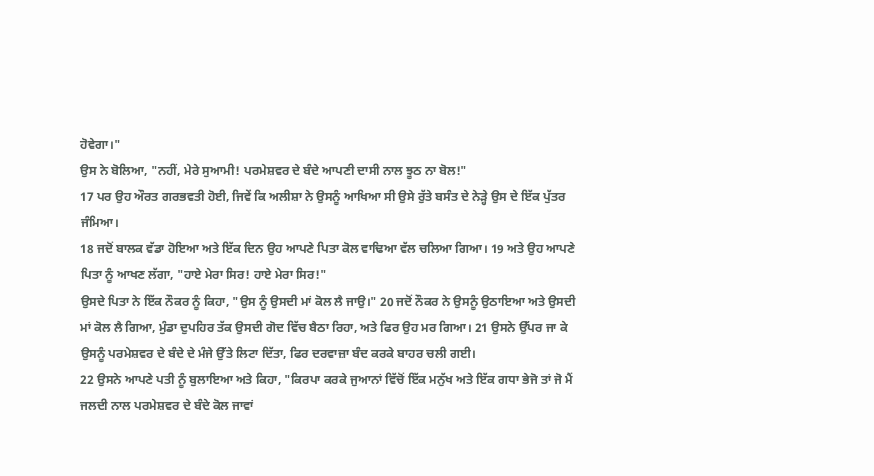ਹੋਵੇਗਾ।"
ਉਸ ਨੇ ਬੋਲਿਆ, "ਨਹੀਂ, ਮੇਰੇ ਸੁਆਮੀ! ਪਰਮੇਸ਼ਵਰ ਦੇ ਬੰਦੇ ਆਪਣੀ ਦਾਸੀ ਨਾਲ ਝੂਠ ਨਾ ਬੋਲ!"
17 ਪਰ ਉਹ ਔਰਤ ਗਰਭਵਤੀ ਹੋਈ, ਜਿਵੇਂ ਕਿ ਅਲੀਸ਼ਾ ਨੇ ਉਸਨੂੰ ਆਖਿਆ ਸੀ ਉਸੇ ਰੁੱਤੇ ਬਸੰਤ ਦੇ ਨੇੜ੍ਹੇ ਉਸ ਦੇ ਇੱਕ ਪੁੱਤਰ ਜੰਮਿਆ।
18 ਜਦੋਂ ਬਾਲਕ ਵੱਡਾ ਹੋਇਆ ਅਤੇ ਇੱਕ ਦਿਨ ਉਹ ਆਪਣੇ ਪਿਤਾ ਕੋਲ ਵਾਢਿਆ ਵੱਲ ਚਲਿਆ ਗਿਆ। 19 ਅਤੇ ਉਹ ਆਪਣੇ ਪਿਤਾ ਨੂੰ ਆਖਣ ਲੱਗਾ, "ਹਾਏ ਮੇਰਾ ਸਿਰ! ਹਾਏ ਮੇਰਾ ਸਿਰ!"
ਉਸਦੇ ਪਿਤਾ ਨੇ ਇੱਕ ਨੌਕਰ ਨੂੰ ਕਿਹਾ, "ਉਸ ਨੂੰ ਉਸਦੀ ਮਾਂ ਕੋਲ ਲੈ ਜਾਉ।" 20 ਜਦੋਂ ਨੌਕਰ ਨੇ ਉਸਨੂੰ ਉਠਾਇਆ ਅਤੇ ਉਸਦੀ ਮਾਂ ਕੋਲ ਲੈ ਗਿਆ, ਮੁੰਡਾ ਦੁਪਹਿਰ ਤੱਕ ਉਸਦੀ ਗੋਦ ਵਿੱਚ ਬੈਠਾ ਰਿਹਾ, ਅਤੇ ਫਿਰ ਉਹ ਮਰ ਗਿਆ। 21 ਉਸਨੇ ਉੱਪਰ ਜਾ ਕੇ ਉਸਨੂੰ ਪਰਮੇਸ਼ਵਰ ਦੇ ਬੰਦੇ ਦੇ ਮੰਜੇ ਉੱਤੇ ਲਿਟਾ ਦਿੱਤਾ, ਫਿਰ ਦਰਵਾਜ਼ਾ ਬੰਦ ਕਰਕੇ ਬਾਹਰ ਚਲੀ ਗਈ।
22 ਉਸਨੇ ਆਪਣੇ ਪਤੀ ਨੂੰ ਬੁਲਾਇਆ ਅਤੇ ਕਿਹਾ, "ਕਿਰਪਾ ਕਰਕੇ ਜੁਆਨਾਂ ਵਿੱਚੋਂ ਇੱਕ ਮਨੁੱਖ ਅਤੇ ਇੱਕ ਗਧਾ ਭੇਜੋ ਤਾਂ ਜੋ ਮੈਂ ਜਲਦੀ ਨਾਲ ਪਰਮੇਸ਼ਵਰ ਦੇ ਬੰਦੇ ਕੋਲ ਜਾਵਾਂ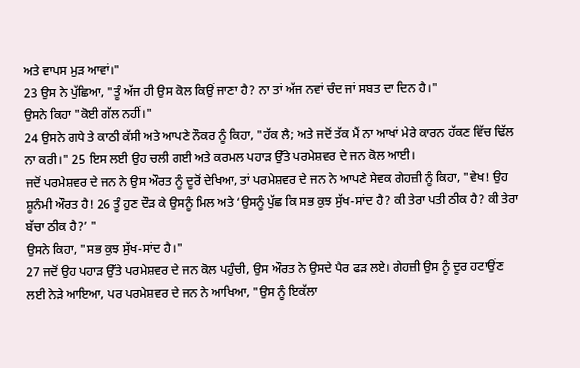ਅਤੇ ਵਾਪਸ ਮੁੜ ਆਵਾਂ।"
23 ਉਸ ਨੇ ਪੁੱਛਿਆ, "ਤੂੰ ਅੱਜ ਹੀ ਉਸ ਕੋਲ ਕਿਉਂ ਜਾਣਾ ਹੈ? ਨਾ ਤਾਂ ਅੱਜ ਨਵਾਂ ਚੰਦ ਜਾਂ ਸਬਤ ਦਾ ਦਿਨ ਹੈ।"
ਉਸਨੇ ਕਿਹਾ "ਕੋਈ ਗੱਲ ਨਹੀਂ।"
24 ਉਸਨੇ ਗਧੇ ਤੇ ਕਾਠੀ ਕੱਸੀ ਅਤੇ ਆਪਣੇ ਨੌਕਰ ਨੂੰ ਕਿਹਾ, "ਹੱਕ ਲੈ; ਅਤੇ ਜਦੋਂ ਤੱਕ ਮੈਂ ਨਾ ਆਖਾਂ ਮੇਰੇ ਕਾਰਨ ਹੱਕਣ ਵਿੱਚ ਢਿੱਲ ਨਾ ਕਰੀ।" 25 ਇਸ ਲਈ ਉਹ ਚਲੀ ਗਈ ਅਤੇ ਕਰਮਲ ਪਹਾੜ ਉੱਤੇ ਪਰਮੇਸ਼ਵਰ ਦੇ ਜਨ ਕੋਲ ਆਈ।
ਜਦੋਂ ਪਰਮੇਸ਼ਵਰ ਦੇ ਜਨ ਨੇ ਉਸ ਔਰਤ ਨੂੰ ਦੂਰੋਂ ਦੇਖਿਆ, ਤਾਂ ਪਰਮੇਸ਼ਵਰ ਦੇ ਜਨ ਨੇ ਆਪਣੇ ਸੇਵਕ ਗੇਹਜ਼ੀ ਨੂੰ ਕਿਹਾ, "ਵੇਖ! ਉਹ ਸ਼ੂਨੰਮੀ ਔਰਤ ਹੈ! 26 ਤੂੰ ਹੁਣ ਦੌੜ ਕੇ ਉਸਨੂੰ ਮਿਲ ਅਤੇ ‘ਉਸਨੂੰ ਪੁੱਛ ਕਿ ਸਭ ਕੁਝ ਸੁੱਖ-ਸਾਂਦ ਹੈ? ਕੀ ਤੇਰਾ ਪਤੀ ਠੀਕ ਹੈ? ਕੀ ਤੇਰਾ ਬੱਚਾ ਠੀਕ ਹੈ?’ "
ਉਸਨੇ ਕਿਹਾ, "ਸਭ ਕੁਝ ਸੁੱਖ-ਸਾਂਦ ਹੈ।"
27 ਜਦੋਂ ਉਹ ਪਹਾੜ ਉੱਤੇ ਪਰਮੇਸ਼ਵਰ ਦੇ ਜਨ ਕੋਲ ਪਹੁੰਚੀ, ਉਸ ਔਰਤ ਨੇ ਉਸਦੇ ਪੈਰ ਫੜ ਲਏ। ਗੇਹਜ਼ੀ ਉਸ ਨੂੰ ਦੂਰ ਹਟਾਉਂਣ ਲਈ ਨੇੜੇ ਆਇਆ, ਪਰ ਪਰਮੇਸ਼ਵਰ ਦੇ ਜਨ ਨੇ ਆਖਿਆ, "ਉਸ ਨੂੰ ਇਕੱਲਾ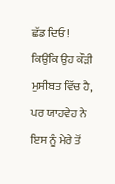ਛੱਡ ਦਿਓ! ਕਿਉਂਕਿ ਉਹ ਕੌੜੀ ਮੁਸੀਬਤ ਵਿੱਚ ਹੈ, ਪਰ ਯਾਹਵੇਹ ਨੇ ਇਸ ਨੂੰ ਮੇਰੇ ਤੋਂ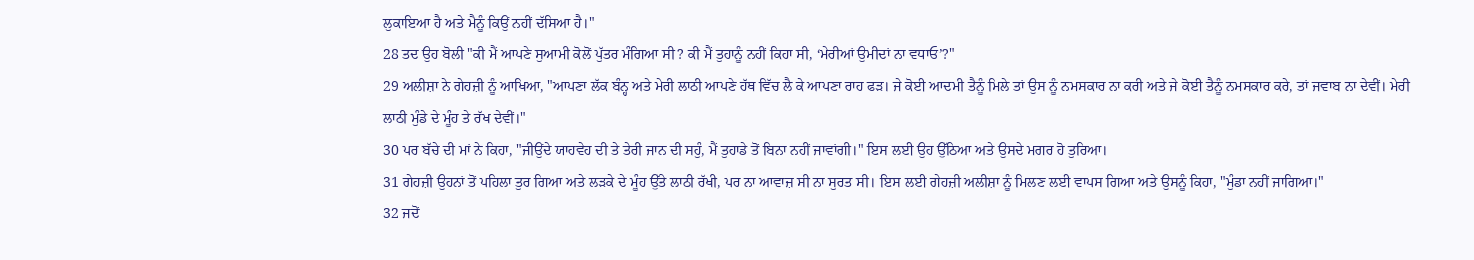ਲੁਕਾਇਆ ਹੈ ਅਤੇ ਮੈਨੂੰ ਕਿਉਂ ਨਹੀਂ ਦੱਸਿਆ ਹੈ।"
28 ਤਦ ਉਹ ਬੋਲੀ "ਕੀ ਮੈਂ ਆਪਣੇ ਸੁਆਮੀ ਕੋਲੋਂ ਪੁੱਤਰ ਮੰਗਿਆ ਸੀ? ਕੀ ਮੈਂ ਤੁਹਾਨੂੰ ਨਹੀਂ ਕਿਹਾ ਸੀ, ‘ਮੇਰੀਆਂ ਉਮੀਦਾਂ ਨਾ ਵਧਾਓ’?"
29 ਅਲੀਸ਼ਾ ਨੇ ਗੇਹਜ਼ੀ ਨੂੰ ਆਖਿਆ, "ਆਪਣਾ ਲੱਕ ਬੰਨ੍ਹ ਅਤੇ ਮੇਰੀ ਲਾਠੀ ਆਪਣੇ ਹੱਥ ਵਿੱਚ ਲੈ ਕੇ ਆਪਣਾ ਰਾਹ ਫੜ। ਜੇ ਕੋਈ ਆਦਮੀ ਤੈਨੂੰ ਮਿਲੇ ਤਾਂ ਉਸ ਨੂੰ ਨਮਸਕਾਰ ਨਾ ਕਰੀ ਅਤੇ ਜੇ ਕੋਈ ਤੈਨੂੰ ਨਮਸਕਾਰ ਕਰੇ, ਤਾਂ ਜਵਾਬ ਨਾ ਦੇਵੀਂ। ਮੇਰੀ ਲਾਠੀ ਮੁੰਡੇ ਦੇ ਮੂੰਹ ਤੇ ਰੱਖ ਦੇਵੀਂ।"
30 ਪਰ ਬੱਚੇ ਦੀ ਮਾਂ ਨੇ ਕਿਹਾ, "ਜੀਉਂਦੇ ਯਾਹਵੇਹ ਦੀ ਤੇ ਤੇਰੀ ਜਾਨ ਦੀ ਸਹੁੰ, ਮੈਂ ਤੁਹਾਡੇ ਤੋਂ ਬਿਨਾ ਨਹੀਂ ਜਾਵਾਂਗੀ।" ਇਸ ਲਈ ਉਹ ਉੱਠਿਆ ਅਤੇ ਉਸਦੇ ਮਗਰ ਹੋ ਤੁਰਿਆ।
31 ਗੇਹਜ਼ੀ ਉਹਨਾਂ ਤੋਂ ਪਹਿਲਾ ਤੁਰ ਗਿਆ ਅਤੇ ਲੜਕੇ ਦੇ ਮੂੰਹ ਉੱਤੇ ਲਾਠੀ ਰੱਖੀ, ਪਰ ਨਾ ਆਵਾਜ਼ ਸੀ ਨਾ ਸੁਰਤ ਸੀ। ਇਸ ਲਈ ਗੇਹਜ਼ੀ ਅਲੀਸ਼ਾ ਨੂੰ ਮਿਲਣ ਲਈ ਵਾਪਸ ਗਿਆ ਅਤੇ ਉਸਨੂੰ ਕਿਹਾ, "ਮੁੰਡਾ ਨਹੀਂ ਜਾਗਿਆ।"
32 ਜਦੋਂ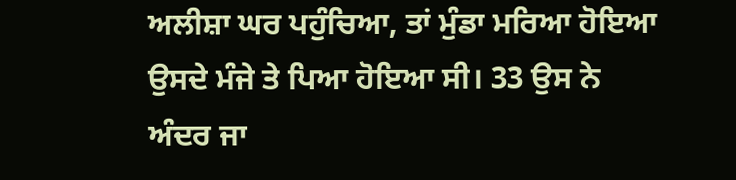ਅਲੀਸ਼ਾ ਘਰ ਪਹੁੰਚਿਆ, ਤਾਂ ਮੁੰਡਾ ਮਰਿਆ ਹੋਇਆ ਉਸਦੇ ਮੰਜੇ ਤੇ ਪਿਆ ਹੋਇਆ ਸੀ। 33 ਉਸ ਨੇ ਅੰਦਰ ਜਾ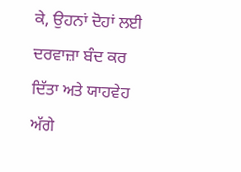ਕੇ, ਉਹਨਾਂ ਦੋਹਾਂ ਲਈ ਦਰਵਾਜ਼ਾ ਬੰਦ ਕਰ ਦਿੱਤਾ ਅਤੇ ਯਾਹਵੇਹ ਅੱਗੇ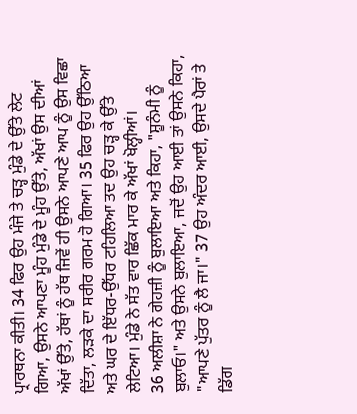ਪ੍ਰਾਰਥਨਾ ਕੀਤੀ। 34 ਫਿਰ ਉਹ ਮੰਜੇ ਤੇ ਚੜ੍ਹ ਮੁੰਡੇ ਦੇ ਉੱਤੇ ਲੇਟ ਗਿਆ, ਉਸਨੇ ਆਪਣਾ ਮੂੰਹ ਮੁੰਡੇ ਦੇ ਮੂੰਹ ਉੱਤੇ, ਅੱਖਾਂ ਉਸ ਦੀਆਂ ਅੱਖਾਂ ਉੱਤੇ, ਹੱਥਾਂ ਨੂੰ ਹੱਥ ਜਿਵੇਂ ਹੀ ਉਸਨੇ ਆਪਣੇ ਆਪ ਨੂੰ ਉਸ ਵਿਛਾ ਦਿੱਤਾ, ਲੜਕੇ ਦਾ ਸਰੀਰ ਗਰਮ ਹੋ ਗਿਆ। 35 ਫਿਰ ਉਹ ਉੱਠਿਆ ਅਤੇ ਘਰ ਦੇ ਇੱਧਰ-ਉੱਧਰ ਟਹਿਲਿਆ ਤਦ ਉਹ ਚੜ੍ਹ ਕੇ ਉੱਤੇ ਲੇਟਿਆ। ਮੁੰਡੇ ਨੇ ਸੱਤ ਵਾਰ ਛਿੱਕ ਮਾਰ ਕੇ ਅੱਖਾਂ ਖੋਲ੍ਹੀਆਂ।
36 ਅਲੀਸ਼ਾ ਨੇ ਗੇਹਜ਼ੀ ਨੂੰ ਬੁਲਾਇਆ ਅਤੇ ਕਿਹਾ, "ਸ਼ੂਨੰਮੀ ਨੂੰ ਬੁਲਾਓ।" ਅਤੇ ਉਸਨੇ ਬੁਲਾਇਆ, ਜਦੋਂ ਉਹ ਆਈ ਤਾਂ ਉਸਨੇ ਕਿਹਾ, "ਆਪਣੇ ਪੁੱਤਰ ਨੂੰ ਲੈ ਜਾ।" 37 ਉਹ ਅੰਦਰ ਆਈ, ਉਸਦੇ ਪੈਰਾਂ ਤੇ ਡਿੱਗ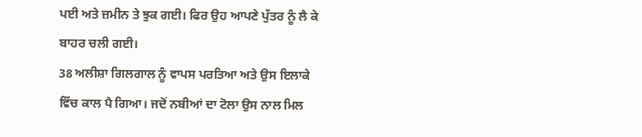ਪਈ ਅਤੇ ਜ਼ਮੀਨ ਤੇ ਝੁਕ ਗਈ। ਫਿਰ ਉਹ ਆਪਣੇ ਪੁੱਤਰ ਨੂੰ ਲੈ ਕੇ ਬਾਹਰ ਚਲੀ ਗਈ।
38 ਅਲੀਸ਼ਾ ਗਿਲਗਾਲ ਨੂੰ ਵਾਪਸ ਪਰਤਿਆ ਅਤੇ ਉਸ ਇਲਾਕੇ ਵਿੱਚ ਕਾਲ ਪੈ ਗਿਆ। ਜਦੋਂ ਨਬੀਆਂ ਦਾ ਟੋਲਾ ਉਸ ਨਾਲ ਮਿਲ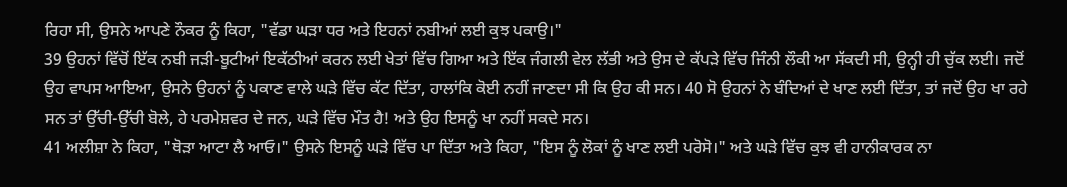ਰਿਹਾ ਸੀ, ਉਸਨੇ ਆਪਣੇ ਨੌਕਰ ਨੂੰ ਕਿਹਾ, "ਵੱਡਾ ਘੜਾ ਧਰ ਅਤੇ ਇਹਨਾਂ ਨਬੀਆਂ ਲਈ ਕੁਝ ਪਕਾਉ।"
39 ਉਹਨਾਂ ਵਿੱਚੋਂ ਇੱਕ ਨਬੀ ਜੜੀ-ਬੂਟੀਆਂ ਇਕੱਠੀਆਂ ਕਰਨ ਲਈ ਖੇਤਾਂ ਵਿੱਚ ਗਿਆ ਅਤੇ ਇੱਕ ਜੰਗਲੀ ਵੇਲ ਲੱਭੀ ਅਤੇ ਉਸ ਦੇ ਕੱਪੜੇ ਵਿੱਚ ਜਿੰਨੀ ਲੌਕੀ ਆ ਸੱਕਦੀ ਸੀ, ਉਨ੍ਹੀ ਹੀ ਚੁੱਕ ਲਈ। ਜਦੋਂ ਉਹ ਵਾਪਸ ਆਇਆ, ਉਸਨੇ ਉਹਨਾਂ ਨੂੰ ਪਕਾਣ ਵਾਲੇ ਘੜੇ ਵਿੱਚ ਕੱਟ ਦਿੱਤਾ, ਹਾਲਾਂਕਿ ਕੋਈ ਨਹੀਂ ਜਾਣਦਾ ਸੀ ਕਿ ਉਹ ਕੀ ਸਨ। 40 ਸੋ ਉਹਨਾਂ ਨੇ ਬੰਦਿਆਂ ਦੇ ਖਾਣ ਲਈ ਦਿੱਤਾ, ਤਾਂ ਜਦੋਂ ਉਹ ਖਾ ਰਹੇ ਸਨ ਤਾਂ ਉੱਚੀ-ਉੱਚੀ ਬੋਲੇ, ਹੇ ਪਰਮੇਸ਼ਵਰ ਦੇ ਜਨ, ਘੜੇ ਵਿੱਚ ਮੌਤ ਹੈ! ਅਤੇ ਉਹ ਇਸਨੂੰ ਖਾ ਨਹੀਂ ਸਕਦੇ ਸਨ।
41 ਅਲੀਸ਼ਾ ਨੇ ਕਿਹਾ, "ਥੋੜਾ ਆਟਾ ਲੈ ਆਓ।" ਉਸਨੇ ਇਸਨੂੰ ਘੜੇ ਵਿੱਚ ਪਾ ਦਿੱਤਾ ਅਤੇ ਕਿਹਾ, "ਇਸ ਨੂੰ ਲੋਕਾਂ ਨੂੰ ਖਾਣ ਲਈ ਪਰੋਸੋ।" ਅਤੇ ਘੜੇ ਵਿੱਚ ਕੁਝ ਵੀ ਹਾਨੀਕਾਰਕ ਨਾ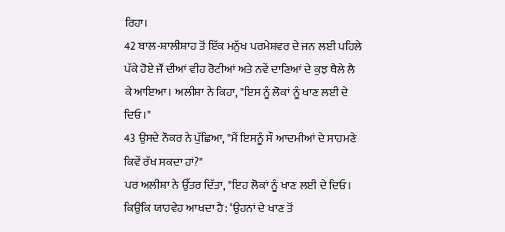ਰਿਹਾ।
42 ਬਾਲ-ਸ਼ਾਲੀਸ਼ਾਹ ਤੋਂ ਇੱਕ ਮਨੁੱਖ ਪਰਮੇਸ਼ਵਰ ਦੇ ਜਨ ਲਈ ਪਹਿਲੇ ਪੱਕੇ ਹੋਏ ਜੌਂ ਦੀਆਂ ਵੀਹ ਰੋਟੀਆਂ ਅਤੇ ਨਵੇਂ ਦਾਣਿਆਂ ਦੇ ਕੁਝ ਥੈਲੇ ਲੈ ਕੇ ਆਇਆ। ਅਲੀਸ਼ਾ ਨੇ ਕਿਹਾ, "ਇਸ ਨੂੰ ਲੋਕਾਂ ਨੂੰ ਖਾਣ ਲਈ ਦੇ ਦਿਓ।"
43 ਉਸਦੇ ਨੌਕਰ ਨੇ ਪੁੱਛਿਆ, "ਮੈਂ ਇਸਨੂੰ ਸੌ ਆਦਮੀਆਂ ਦੇ ਸਾਹਮਣੇ ਕਿਵੇਂ ਰੱਖ ਸਕਦਾ ਹਾਂ?"
ਪਰ ਅਲੀਸ਼ਾ ਨੇ ਉੱਤਰ ਦਿੱਤਾ, "ਇਹ ਲੋਕਾਂ ਨੂੰ ਖਾਣ ਲਈ ਦੇ ਦਿਓ। ਕਿਉਂਕਿ ਯਾਹਵੇਹ ਆਖਦਾ ਹੈ: ‘ਉਹਨਾਂ ਦੇ ਖਾਣ ਤੋਂ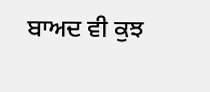ਬਾਅਦ ਵੀ ਕੁਝ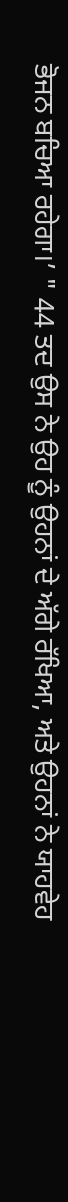ਭੋਜਨ ਬਚਿਆ ਰਹੇਗਾ।’ " 44 ਤਦ ਉਸ ਨੇ ਉਹ ਨੂੰ ਉਹਨਾਂ ਦੇ ਅੱਗੇ ਰੱਖਿਆ, ਅਤੇ ਉਹਨਾਂ ਨੇ ਯਾਹਵੇਹ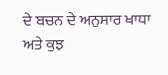ਦੇ ਬਚਨ ਦੇ ਅਨੁਸਾਰ ਖਾਧਾ ਅਤੇ ਕੁਝ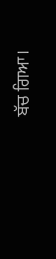ਬੱਚ ਗਿਆ।